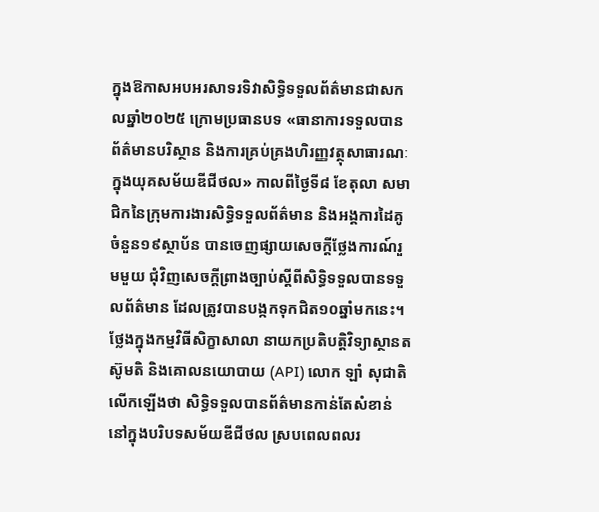ក្នុងឱកាសអបអរសាទរទិវាសិទ្ធិទទួលព័ត៌មានជាសកលឆ្នាំ២០២៥ ក្រោមប្រធានបទ «ធានាការទទួលបានព័ត៌មានបរិស្ថាន និងការគ្រប់គ្រងហិរញ្ញវត្ថុសាធារណៈក្នុងយុគសម័យឌីជីថល» កាលពីថ្ងៃទី៨ ខែតុលា សមាជិកនៃក្រុមការងារសិទ្ធិទទួលព័ត៌មាន និងអង្គការដៃគូចំនួន១៩ស្ថាប័ន បានចេញផ្សាយសេចក្តីថ្លែងការណ៍រួមមួយ ជុំវិញសេចក្ដីព្រាងច្បាប់ស្ដីពីសិទ្ធិទទួលបានទទួលព័ត៌មាន ដែលត្រូវបានបង្កកទុកជិត១០ឆ្នាំមកនេះ។
ថ្លែងក្នុងកម្មវិធីសិក្ខាសាលា នាយកប្រតិបត្តិវិទ្យាស្ថានតស៊ូមតិ និងគោលនយោបាយ (API) លោក ឡាំ សុជាតិ លើកឡើងថា សិទ្ធិទទួលបានព័ត៌មានកាន់តែសំខាន់នៅក្នុងបរិបទសម័យឌីជីថល ស្របពេលពលរ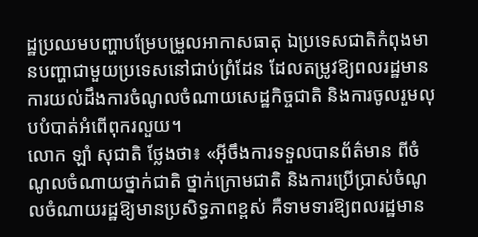ដ្ឋប្រឈមបញ្ហាបម្រែបម្រួលអាកាសធាតុ ឯប្រទេសជាតិកំពុងមានបញ្ហាជាមួយប្រទេសនៅជាប់ព្រំដែន ដែលតម្រូវឱ្យពលរដ្ឋមានការយល់ដឹងការចំណូលចំណាយសេដ្ឋកិច្ចជាតិ និងការចូលរួមលុបបំបាត់អំពើពុករលួយ។
លោក ឡាំ សុជាតិ ថ្លែងថា៖ «អ៊ីចឹងការទទួលបានព័ត៌មាន ពីចំណូលចំណាយថ្នាក់ជាតិ ថ្នាក់ក្រោមជាតិ និងការប្រើប្រាស់ចំណូលចំណាយរដ្ឋឱ្យមានប្រសិទ្ធភាពខ្ពស់ គឺទាមទារឱ្យពលរដ្ឋមាន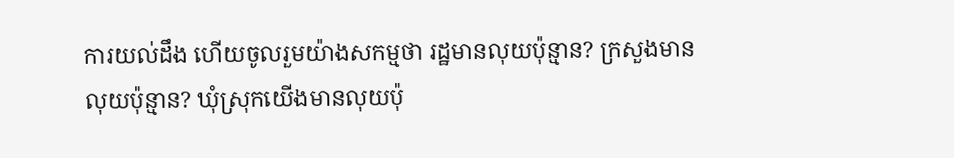ការយល់ដឹង ហើយចូលរួមយ៉ាងសកម្មថា រដ្ឋមានលុយប៉ុន្មាន? ក្រសួងមានលុយប៉ុន្មាន? ឃុំស្រុកយើងមានលុយប៉ុ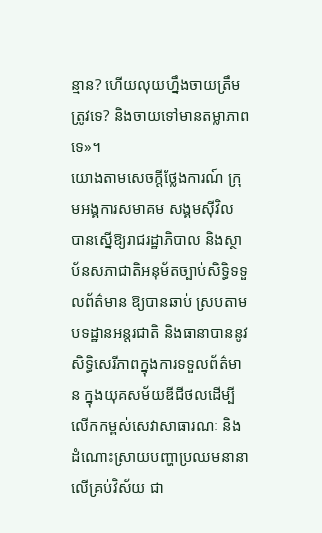ន្មាន? ហើយលុយហ្នឹងចាយត្រឹមត្រូវទេ? និងចាយទៅមានតម្លាភាពទេ»។
យោងតាមសេចក្ដីថ្លែងការណ៍ ក្រុមអង្គការសមាគម សង្គមស៊ីវិល បានស្នើឱ្យរាជរដ្ឋាភិបាល និងស្ថាប័នសភាជាតិអនុម័តច្បាប់សិទ្ធិទទួលព័ត៌មាន ឱ្យបានឆាប់ ស្របតាមបទដ្ឋានអន្តរជាតិ និងធានាបាននូវសិទ្ធិសេរីភាពក្នុងការទទួលព័ត៌មាន ក្នុងយុគសម័យឌីជីថលដើម្បីលើកកម្ពស់សេវាសាធារណៈ និងដំណោះស្រាយបញ្ហាប្រឈមនានា លើគ្រប់វិស័យ ជា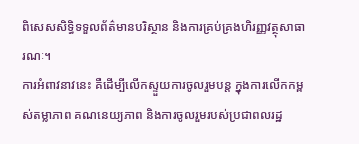ពិសេសសិទ្ធិទទួលព័ត៌មានបរិស្ថាន និងការគ្រប់គ្រងហិរញ្ញវត្ថុសាធារណៈ។
ការអំពាវនាវនេះ គឺដើម្បីលើកស្ទួយការចូលរួមបន្ត ក្នុងការលើកកម្ពស់តម្លាភាព គណនេយ្យភាព និងការចូលរួមរបស់ប្រជាពលរដ្ឋ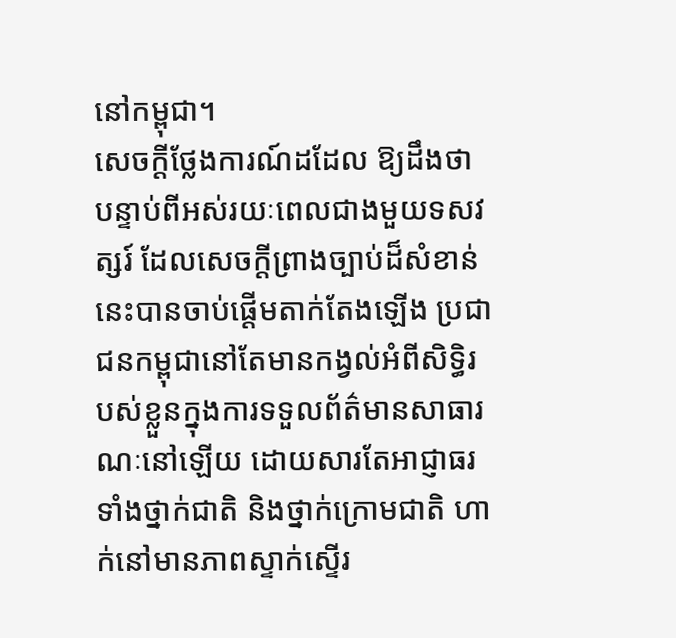នៅកម្ពុជា។
សេចក្ដីថ្លែងការណ៍ដដែល ឱ្យដឹងថា បន្ទាប់ពីអស់រយៈពេលជាងមួយទសវត្សរ៍ ដែលសេចក្តីព្រាងច្បាប់ដ៏សំខាន់នេះបានចាប់ផ្តើមតាក់តែងឡើង ប្រជាជនកម្ពុជានៅតែមានកង្វល់អំពីសិទ្ធិរបស់ខ្លួនក្នុងការទទួលព័ត៌មានសាធារណៈនៅឡើយ ដោយសារតែអាជ្ញាធរទាំងថ្នាក់ជាតិ និងថ្នាក់ក្រោមជាតិ ហាក់នៅមានភាពស្ទាក់ស្ទើរ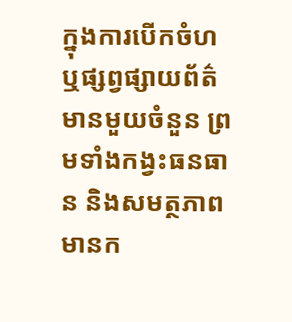ក្នុងការបើកចំហ ឬផ្សព្វផ្សាយព័ត៌មានមួយចំនួន ព្រមទាំងកង្វះធនធាន និងសមត្ថភាពមានក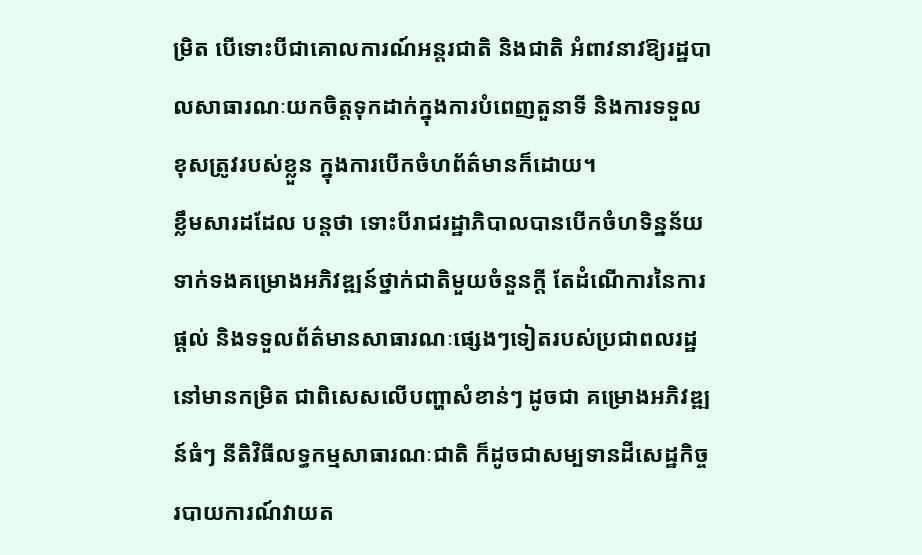ម្រិត បើទោះបីជាគោលការណ៍អន្តរជាតិ និងជាតិ អំពាវនាវឱ្យរដ្ឋបាលសាធារណៈយកចិត្តទុកដាក់ក្នុងការបំពេញតួនាទី និងការទទួលខុសត្រូវរបស់ខ្លួន ក្នុងការបើកចំហព័ត៌មានក៏ដោយ។
ខ្លឹមសារដដែល បន្តថា ទោះបីរាជរដ្ឋាភិបាលបានបើកចំហទិន្នន័យ ទាក់ទងគម្រោងអភិវឌ្ឍន៍ថ្នាក់ជាតិមួយចំនួនក្ដី តែដំណើការនៃការផ្តល់ និងទទួលព័ត៌មានសាធារណៈផ្សេងៗទៀតរបស់ប្រជាពលរដ្ឋនៅមានកម្រិត ជាពិសេសលើបញ្ហាសំខាន់ៗ ដូចជា គម្រោងអភិវឌ្ឍន៍ធំៗ នីតិវិធីលទ្ធកម្មសាធារណៈជាតិ ក៏ដូចជាសម្បទានដីសេដ្ឋកិច្ច របាយការណ៍វាយត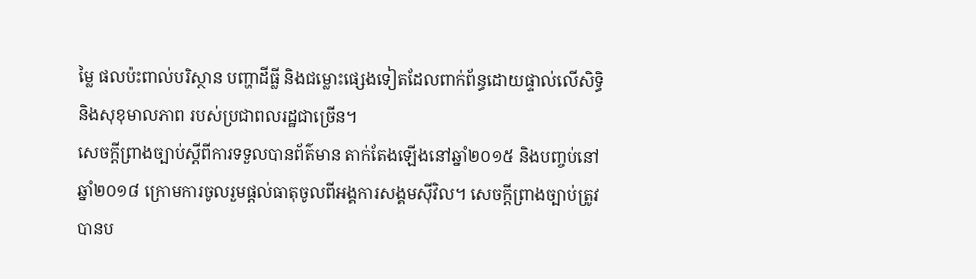ម្លៃ ផលប៉ះពាល់បរិស្ថាន បញ្ហាដីធ្លី និងជម្លោះផ្សេងទៀតដែលពាក់ព័ន្ធដោយផ្ទាល់លើសិទ្ធិ និងសុខុមាលភាព របស់ប្រជាពលរដ្ឋជាច្រើន។
សេចក្ដីព្រាងច្បាប់ស្ដីពីការទទួលបានព័ត៌មាន តាក់តែងឡើងនៅឆ្នាំ២០១៥ និងបញ្ចប់នៅឆ្នាំ២០១៨ ក្រោមការចូលរួមផ្ដល់ធាតុចូលពីអង្គការសង្គមស៊ីវិល។ សេចក្ដីព្រាងច្បាប់ត្រូវបានប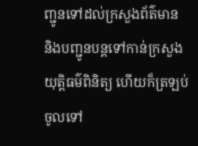ញ្ជូនទៅដល់ក្រសួងព័ត៌មាន និងបញ្ជូនបន្តទៅកាន់ក្រសួងយុត្តិធម៌ពិនិត្យ ហើយក៏ត្រឡប់ចូលទៅ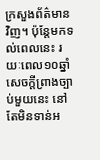ក្រសួងព័ត៌មានវិញ។ ប៉ុន្តែមកទល់ពេលនេះ រយៈពេល១០ឆ្នាំ សេចក្ដីព្រាងច្បាប់មួយនេះ នៅតែមិនទាន់អ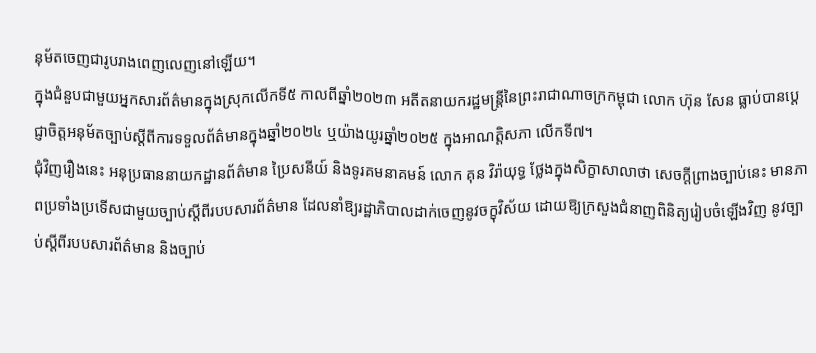នុម័តចេញជារូបរាងពេញលេញនៅឡើយ។
ក្នុងជំនួបជាមួយអ្នកសារព័ត៌មានក្នុងស្រុកលើកទី៥ កាលពីឆ្នាំ២០២៣ អតីតនាយករដ្ឋមន្ត្រីនៃព្រះរាជាណាចក្រកម្ពុជា លោក ហ៊ុន សែន ធ្លាប់បានប្តេជ្ញាចិត្តអនុម័តច្បាប់ស្តីពីការទទួលព័ត៌មានក្នុងឆ្នាំ២០២៤ ឬយ៉ាងយូរឆ្នាំ២០២៥ ក្នុងអាណត្តិសភា លើកទី៧។
ជុំវិញរឿងនេះ អនុប្រធាននាយកដ្ឋានព័ត៌មាន ប្រៃសនីយ៍ និងទូរគមនាគមន៍ លោក គុន វិរ៉ាយុទ្ធ ថ្លែងក្នុងសិក្ខាសាលាថា សេចក្ដីព្រាងច្បាប់នេះ មានភាពប្រទាំងប្រទើសជាមួយច្បាប់ស្ដីពីរបបសារព័ត៌មាន ដែលនាំឱ្យរដ្ឋាភិបាលដាក់ចេញនូវចក្ខុវិស័យ ដោយឱ្យក្រសួងជំនាញពិនិត្យរៀបចំឡើងវិញ នូវច្បាប់ស្ដីពីរបបសារព័ត៌មាន និងច្បាប់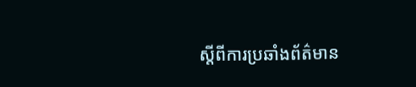ស្ដីពីការប្រឆាំងព័ត៌មាន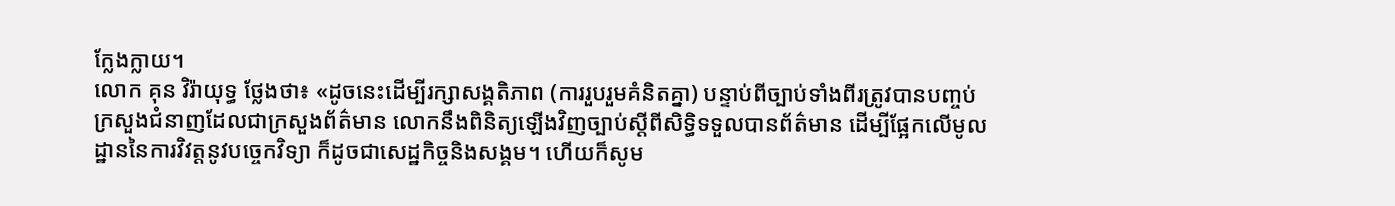ក្លែងក្លាយ។
លោក គុន វិរ៉ាយុទ្ធ ថ្លែងថា៖ «ដូចនេះដើម្បីរក្សាសង្គតិភាព (ការរួបរួមគំនិតគ្នា) បន្ទាប់ពីច្បាប់ទាំងពីរត្រូវបានបញ្ចប់ ក្រសួងជំនាញដែលជាក្រសួងព័ត៌មាន លោកនឹងពិនិត្យឡើងវិញច្បាប់ស្ដីពីសិទ្ធិទទួលបានព័ត៌មាន ដើម្បីផ្អែកលើមូលដ្ឋាននៃការវិវត្តនូវបច្ចេកវិទ្យា ក៏ដូចជាសេដ្ឋកិច្ចនិងសង្គម។ ហើយក៏សូម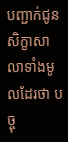បញ្ជាក់ជូនសិក្ខាសាលាទាំងមូលដែរថា បច្ចុ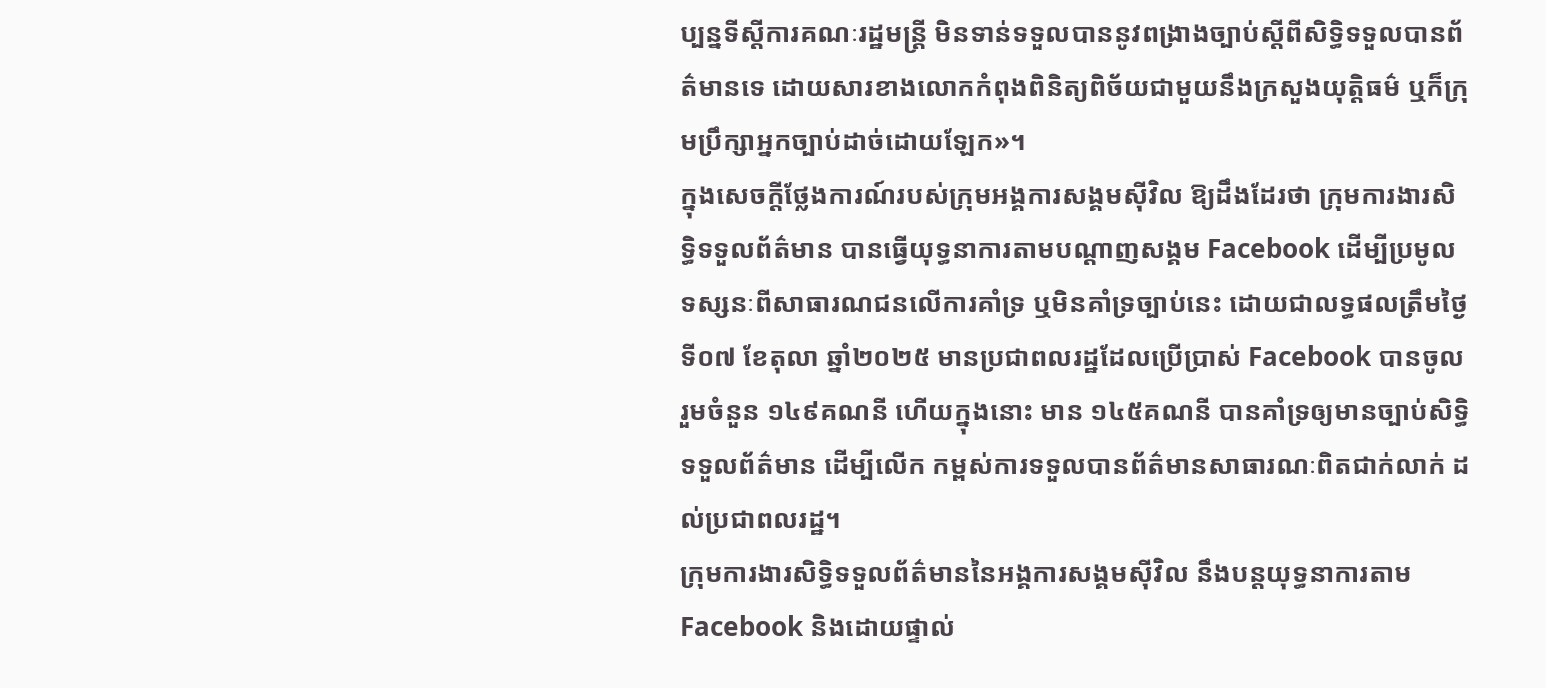ប្បន្នទីស្ដីការគណៈរដ្ឋមន្ត្រី មិនទាន់ទទួលបាននូវពង្រាងច្បាប់ស្ដីពីសិទ្ធិទទួលបានព័ត៌មានទេ ដោយសារខាងលោកកំពុងពិនិត្យពិច័យជាមួយនឹងក្រសួងយុត្តិធម៌ ឬក៏ក្រុមប្រឹក្សាអ្នកច្បាប់ដាច់ដោយឡែក»។
ក្នុងសេចក្ដីថ្លែងការណ៍របស់ក្រុមអង្គការសង្គមស៊ីវិល ឱ្យដឹងដែរថា ក្រុមការងារសិទ្ធិទទួលព័ត៌មាន បានធ្វើយុទ្ធនាការតាមបណ្ដាញសង្គម Facebook ដើម្បីប្រមូលទស្សនៈពីសាធារណជនលើការគាំទ្រ ឬមិនគាំទ្រច្បាប់នេះ ដោយជាលទ្ធផលត្រឹមថ្ងៃទី០៧ ខែតុលា ឆ្នាំ២០២៥ មានប្រជាពលរដ្ឋដែលប្រើប្រាស់ Facebook បានចូលរួមចំនួន ១៤៩គណនី ហើយក្នុងនោះ មាន ១៤៥គណនី បានគាំទ្រឲ្យមានច្បាប់សិទ្ធិទទួលព័ត៌មាន ដើម្បីលើក កម្ពស់ការទទួលបានព័ត៌មានសាធារណៈពិតជាក់លាក់ ដល់ប្រជាពលរដ្ឋ។
ក្រុមការងារសិទ្ធិទទួលព័ត៌មាននៃអង្គការសង្គមស៊ីវិល នឹងបន្តយុទ្ធនាការតាម Facebook និងដោយផ្ទាល់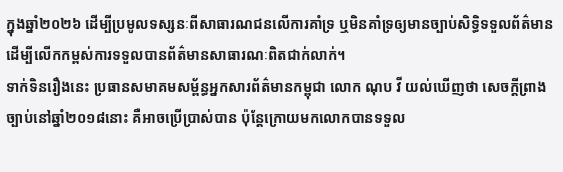ក្នុងឆ្នាំ២០២៦ ដើម្បីប្រមូលទស្សនៈពីសាធារណជនលើការគាំទ្រ ឬមិនគាំទ្រឲ្យមានច្បាប់សិទ្ធិទទួលព័ត៌មាន ដើម្បីលើកកម្ពស់ការទទួលបានព័ត៌មានសាធារណៈពិតជាក់លាក់។
ទាក់ទិនរឿងនេះ ប្រធានសមាគមសម្ព័ន្ធអ្នកសារព័ត៌មានកម្ពុជា លោក ណុប វី យល់ឃើញថា សេចក្ដីព្រាងច្បាប់នៅឆ្នាំ២០១៨នោះ គឺអាចប្រើប្រាស់បាន ប៉ុន្តែក្រោយមកលោកបានទទួល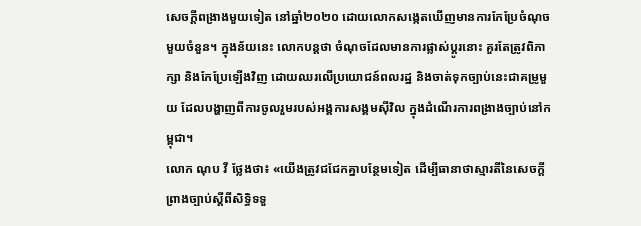សេចក្ដីពង្រាងមួយទៀត នៅឆ្នាំ២០២០ ដោយលោកសង្កេតឃើញមានការកែប្រែចំណុចមួយចំនួន។ ក្នុងន័យនេះ លោកបន្តថា ចំណុចដែលមានការផ្លាស់ប្ដូរនោះ គួរតែត្រូវពិភាក្សា និងកែប្រែឡើងវិញ ដោយឈរលើប្រយោជន៍ពលរដ្ឋ និងចាត់ទុកច្បាប់នេះជាគម្រូមួយ ដែលបង្ហាញពីការចូលរួមរបស់អង្គការសង្គមស៊ីវិល ក្នុងដំណើរការពង្រាងច្បាប់នៅកម្ពុជា។
លោក ណុប វី ថ្លែងថា៖ «យើងត្រូវជជែកគ្នាបន្ថែមទៀត ដើម្បីធានាថាស្មារតីនៃសេចក្ដីព្រាងច្បាប់ស្ដីពីសិទ្ធិទទួ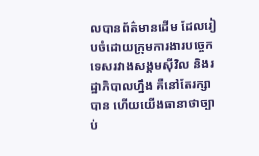លបានព័ត៌មានដើម ដែលរៀបចំដោយក្រុមការងារបច្ចេកទេសរវាងសង្គមស៊ីវិល និងរដ្ឋាភិបាលហ្នឹង គឺនៅតែរក្សាបាន ហើយយើងធានាថាច្បាប់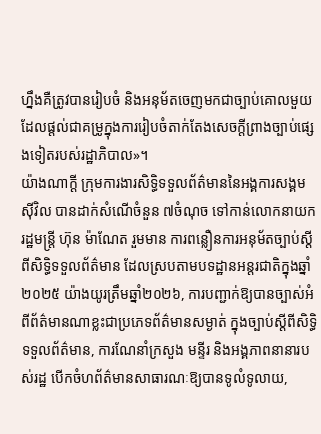ហ្នឹងគឺត្រូវបានរៀបចំ និងអនុម័តចេញមកជាច្បាប់គោលមួយ ដែលផ្ដល់ជាគម្រូក្នុងការរៀបចំតាក់តែងសេចក្ដីព្រាងច្បាប់ផ្សេងទៀតរបស់រដ្ឋាភិបាល»។
យ៉ាងណាក្ដី ក្រុមការងារសិទ្ធិទទួលព័ត៌មាននៃអង្គការសង្គមស៊ីវិល បានដាក់សំណើចំនួន ៧ចំណុច ទៅកាន់លោកនាយករដ្ឋមន្ត្រី ហ៊ុន ម៉ាណែត រួមមាន ការពន្លឿនការអនុម័តច្បាប់ស្តីពីសិទ្ធិទទួលព័ត៌មាន ដែលស្របតាមបទដ្ឋានអន្តរជាតិក្នុងឆ្នាំ២០២៥ យ៉ាងយូរត្រឹមឆ្នាំ២០២៦, ការបញ្ជាក់ឱ្យបានច្បាស់អំពីព័ត៌មានណាខ្លះជាប្រភេទព័ត៌មានសម្ងាត់ ក្នុងច្បាប់ស្តីពីសិទ្ធិទទួលព័ត៌មាន, ការណែនាំក្រសួង មន្ទីរ និងអង្គភាពនានារបស់រដ្ឋ បើកចំហព័ត៌មានសាធារណៈឱ្យបានទូលំទូលាយ,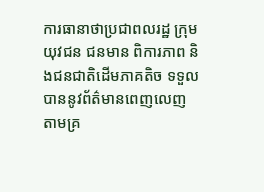ការធានាថាប្រជាពលរដ្ឋ ក្រុមយុវជន ជនមាន ពិការភាព និងជនជាតិដើមភាគតិច ទទួលបាននូវព័ត៌មានពេញលេញ តាមគ្រ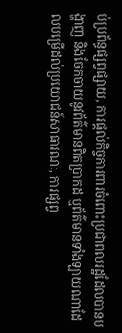ប់ប្រព័ន្ធផ្សព្វផ្សាយ, ការផ្តល់កិច្ចការពារចំពោះប្រជាពលរដ្ឋដែលបានបង្ហាញ និងចែកចាយនូវព័ត៌មានពិតប្រាកដ ឬព័ត៌មានទាំងឡាយណាដែលបម្រើដល់ប្រយោជន៍សាធារណៈ, ការផ្សព្វ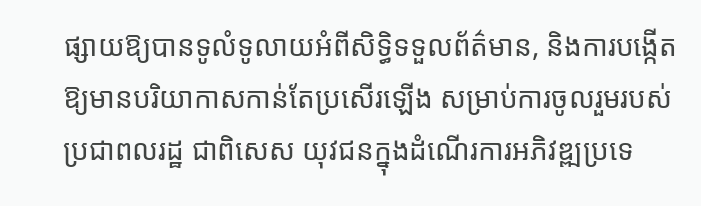ផ្សាយឱ្យបានទូលំទូលាយអំពីសិទ្ធិទទួលព័ត៌មាន, និងការបង្កើតឱ្យមានបរិយាកាសកាន់តែប្រសើរឡើង សម្រាប់ការចូលរួមរបស់ប្រជាពលរដ្ឋ ជាពិសេស យុវជនក្នុងដំណើរការអភិវឌ្ឍប្រទេ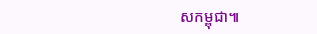សកម្ពុជា៕